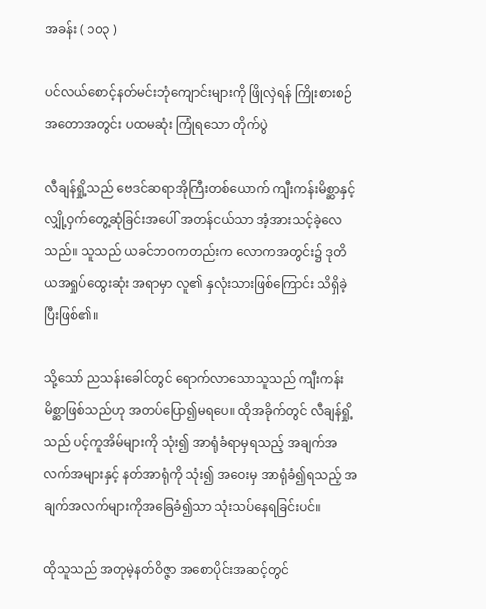အခန်း ( ၁၀၃ )

ပင်လယ်စောင့်နတ်မင်းဘုံကျောင်းများကို ဖြိုလှဲရန် ကြိုးစားစဉ်အတောအတွင်း ပထမဆုံး ကြုံရသော တိုက်ပွဲ

လီချန်ရှို့သည် ဗေဒင်ဆရာအိုကြီးတစ်ယောက် ကျီးကန်းမိစ္ဆာနှင့် လျှို့ဝှက်တွေ့ဆုံခြင်းအပေါ် အတန်ငယ်သာ အံ့အားသင့်ခဲ့လေသည်။ သူသည် ယခင်ဘဝကတည်းက လောကအတွင်း၌ ဒုတိယအရှုပ်ထွေးဆုံး အရာမှာ လူ၏ နှလုံးသားဖြစ်ကြောင်း သိရှိခဲ့ပြီးဖြစ်၏။

သို့သော် ညသန်းခေါင်တွင် ရောက်လာသောသူသည် ကျီးကန်းမိစ္ဆာဖြစ်သည်ဟု အတပ်ပြော၍မရပေ။ ထိုအခိုက်တွင် လီချန်ရှို့သည် ပင့်ကူအိမ်များကို သုံး၍ အာရုံခံရာမှရသည့် အချက်အလက်အများနှင့် နတ်အာရုံကို သုံး၍ အဝေးမှ အာရုံခံ၍ရသည့် အချက်အလက်များကိုအခြေခံ၍သာ သုံးသပ်နေရခြင်းပင်။

ထိုသူသည် အတုမဲ့နတ်ဝိဇ္ဇာ အစောပိုင်းအဆင့်တွင်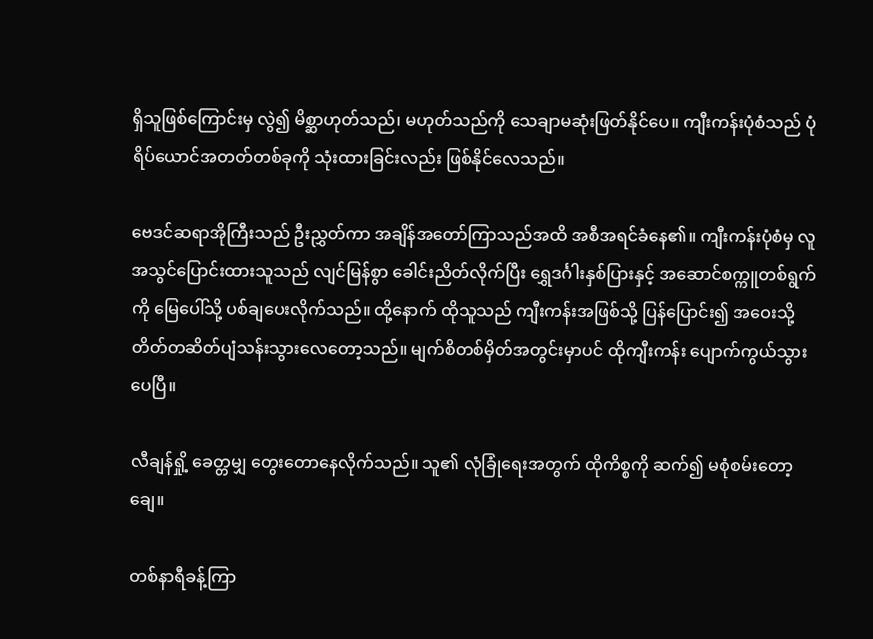ရှိသူဖြစ်ကြောင်းမှ လွဲ၍ မိစ္ဆာဟုတ်သည်၊ မဟုတ်သည်ကို သေချာမဆုံးဖြတ်နိုင်ပေ။ ကျီးကန်းပုံစံသည် ပုံရိပ်ယောင်အတတ်တစ်ခုကို သုံးထားခြင်းလည်း ဖြစ်နိုင်လေသည်။

ဗေဒင်ဆရာအိုကြီးသည် ဦးညွှတ်ကာ အချိန်အတော်ကြာသည်အထိ အစီအရင်ခံနေ၏။ ကျီးကန်းပုံစံမှ လူအသွင်ပြောင်းထားသူသည် လျင်မြန်စွာ ခေါင်းညိတ်လိုက်ပြီး ရွှေဒင်္ဂါးနှစ်ပြားနှင့် အဆောင်စက္ကူတစ်ရွက်ကို မြေပေါ်သို့ ပစ်ချပေးလိုက်သည်။ ထို့‌နောက် ထိုသူသည် ကျီးကန်းအဖြစ်သို့ ပြန်ပြောင်း၍ အဝေးသို့ တိတ်တဆိတ်ပျံသန်းသွားလေတော့သည်။ မျက်စိတစ်မှိတ်အတွင်းမှာပင် ထိုကျီးကန်း ပျောက်ကွယ်သွားပေပြီ။

လီချန်ရှို့ ခေတ္တမျှ တွေးတောနေလိုက်သည်။ သူ၏ လုံခြုံ‌ရေးအတွက် ထိုကိစ္စကို ဆက်၍ မစုံစမ်းတော့ချေ။

တစ်နာရီခန့်ကြာ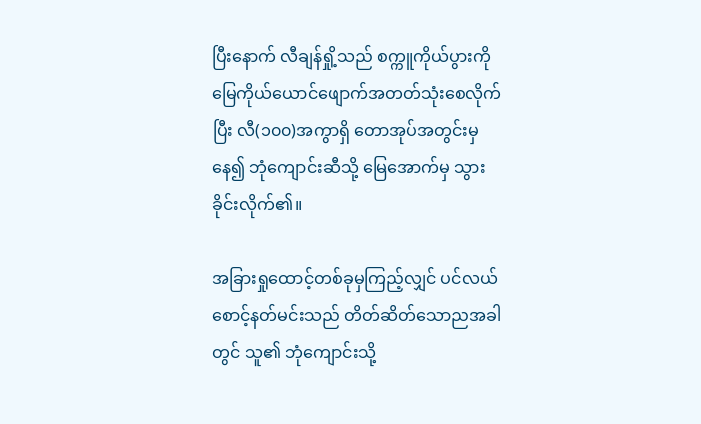ပြီးနောက် လီချန်ရှို့သည် စက္ကူကိုယ်ပွားကို မြေကိုယ်ယောင်ဖျောက်အတတ်သုံးစေလိုက်ပြီး လီ(၁၀၀)အကွာရှိ တောအုပ်အတွင်းမှနေ၍ ဘုံကျောင်းဆီသို့ မြေအောက်မှ သွားခိုင်းလိုက်၏။

အခြားရှုထောင့်တစ်ခုမှကြည့်လျှင် ပင်လယ်စောင့်နတ်မင်းသည် တိတ်ဆိတ်သောညအခါတွင် သူ၏ ဘုံကျောင်းသို့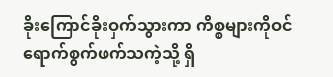ခိုးကြောင်ခိုးဝှက်သွားကာ ကိစ္စများကိုဝင်ရောက်စွက်ဖက်သကဲ့သို့ ရှိ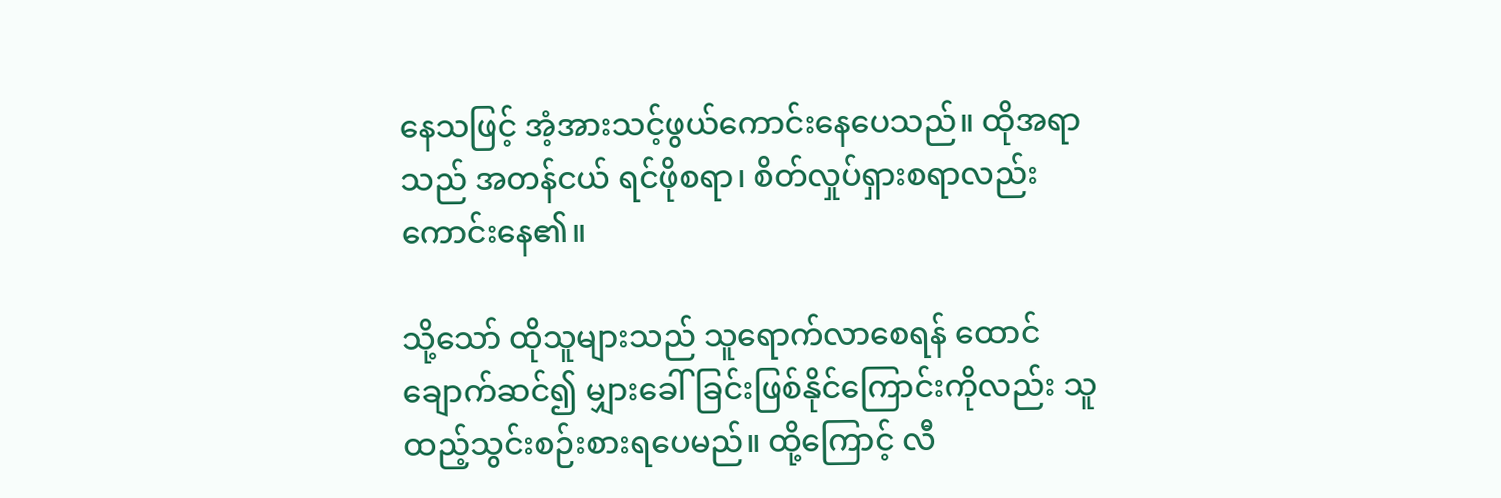နေသဖြင့် အံ့အားသင့်ဖွယ်ကောင်းနေပေသည်။ ထိုအရာသည် အတန်ငယ် ရင်ဖိုစရာ၊ စိတ်လှုပ်ရှားစရာလည်း ကောင်းနေ၏။

သို့သော် ထိုသူများသည် သူရောက်လာစေရန် ထောင်ချောက်ဆင်၍ မျှားခေါ်ခြင်းဖြစ်နိုင်ကြောင်းကိုလည်း သူ ထည့်သွင်းစဉ်းစားရပေမည်။ ထို့ကြောင့် လီ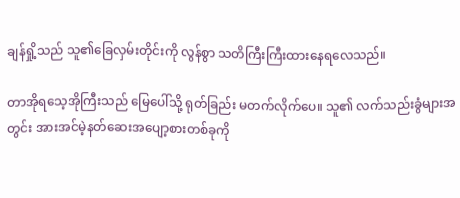ချန်ရှို့သည် သူ၏ခြေလှမ်းတိုင်းကို လွန်စွာ သတိကြီးကြီးထားနေရလေသည်။

တာအိုရသေ့အိုကြီးသည် မြေပေါ်သို့ ရုတ်ခြည်း မတက်လိုက်ပေ။ သူ၏ လက်သည်းခွံများအတွင်း အားအင်မဲ့နတ်ဆေးအပျော့စားတစ်ခုကို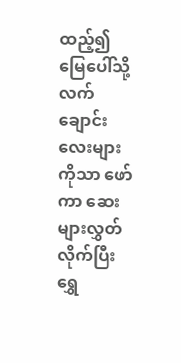ထည့်၍ မြေပေါ်သို့ လက်ချောင်းလေးများကိုသာ ဖော်ကာ ဆေးများလွှတ်လိုက်ပြီး ရွှေ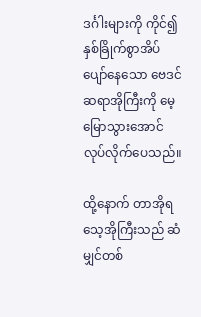ဒင်္ဂါးများကို ကိုင်၍ နှစ်ခြိုက်စွာအိပ်ပျော်နေသော ဗေဒင်ဆရာအိုကြီးကို မေ့မြောသွားအောင် လုပ်လိုက်ပေသည်။

ထို့နောက် တာအိုရသေ့အိုကြီးသည် ဆံမျှင်တစ်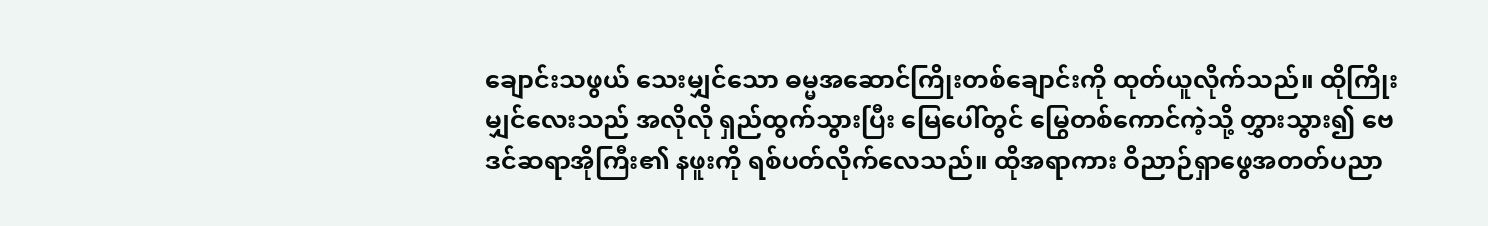ချောင်းသဖွယ် သေးမျှင်သော ဓမ္မအဆောင်ကြိုးတစ်ချောင်းကို ထုတ်ယူလိုက်သည်။ ထိုကြိုးမျှင်လေးသည် အလိုလို ရှည်ထွက်သွားပြီး မြေပေါ်တွင် မြွေတစ်ကောင်ကဲ့သို့ တွှားသွား၍ ဗေဒင်ဆရာအိုကြီး၏ နဖူးကို ရစ်ပတ်လိုက်လေသည်။ ထိုအရာကား ဝိညာဉ်ရှာဖွေအတတ်ပညာ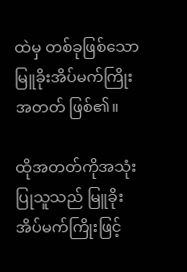ထဲမှ တစ်ခုဖြစ်သော မြူခိုးအိပ်မက်ကြိုးအတတ် ဖြစ်၏။

ထိုအတတ်ကိုအသုံးပြုသူသည် မြူခိုးအိပ်မက်ကြိုးဖြင့်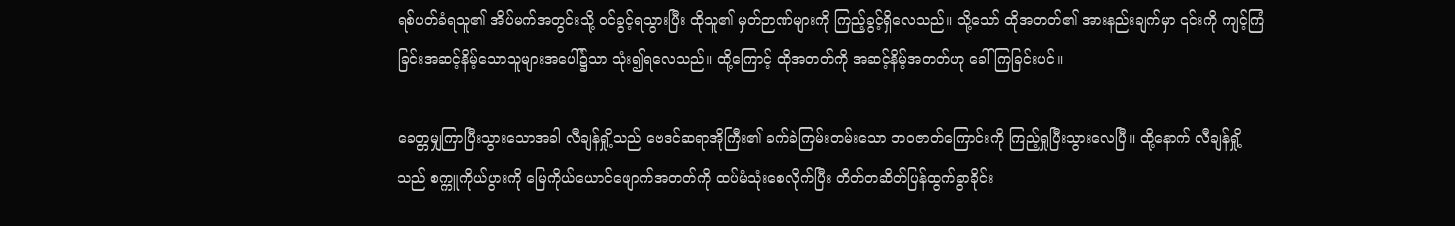ရစ်ပတ်ခံရသူ၏ အိပ်မက်အတွင်းသို့ ဝင်ခွင့်ရသွားပြီး ထိုသူ၏ မှတ်ဉာဏ်များကို ကြည့်ခွင့်ရှိလေသည်။ သို့သော် ထိုအတတ်၏ အားနည်းချက်မှာ ၎င်းကို ကျင့်ကြံခြင်းအဆင့်နိမ့်သောသူများအပေါ်၌သာ သုံး၍ရလေသည်။ ထို့ကြောင့် ထိုအတတ်ကို အဆင့်နိမ့်အတတ်ဟု ခေါ်ကြခြင်းပင်။

ခေတ္တမျှကြာပြီးသွားသောအခါ လီချန်ရှို့သည် ဗေဒင်ဆရာအိုကြီး၏ ခက်ခဲကြမ်းတမ်းသော ဘဝဇာတ်ကြောင်းကို ကြည့်ရှုပြီးသွားလေပြီ။ ထို့နောက် လီချန်ရှို့သည် စက္ကူကိုယ်ပွားကို မြေကိုယ်ယောင်ဖျောက်အတတ်ကို ထပ်မံသုံးစေလိုက်ပြီး တိတ်တဆိတ်ပြန်ထွက်ခွာခိုင်း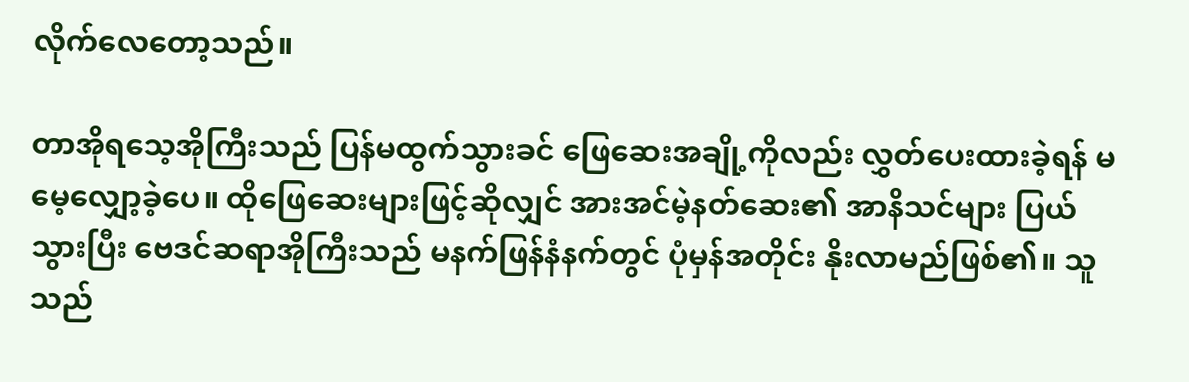လိုက်လေတော့သည်။

တာအိုရသေ့အိုကြီးသည် ပြန်မထွက်သွားခင် ဖြေဆေးအချို့ကိုလည်း လွှတ်ပေးထားခဲ့ရန် မမေ့လျှော့ခဲ့ပေ။ ထိုဖြေဆေးများဖြင့်ဆိုလျှင် အားအင်မဲ့နတ်ဆေး၏ အာနိသင်များ ပြယ်သွားပြီး ဗေဒင်ဆရာအိုကြီးသည် မနက်ဖြန်နံနက်တွင် ပုံမှန်အတိုင်း နိုးလာမည်ဖြစ်၏။ သူသည်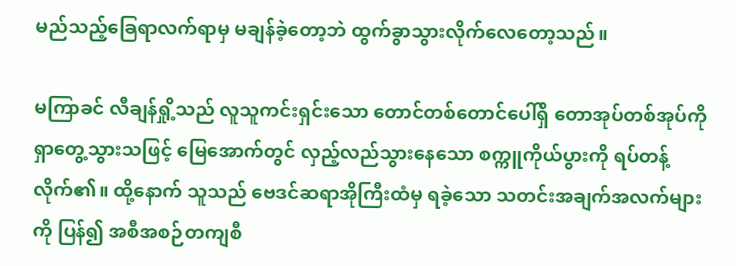မည်သည့်ခြေရာလက်ရာမှ မချန်ခဲ့တော့ဘဲ ထွက်ခွာသွားလိုက်လေတော့သည်။

မကြာခင် လီချန်ရှို့သည် လူသူကင်းရှင်းသော တောင်တစ်တောင်ပေါ်ရှိ ‌တောအုပ်တစ်အုပ်ကို ရှာတွေ့သွားသဖြင့် မြေအောက်တွင် လှည့်လည်သွားနေသော စက္ကူကိုယ်ပွားကို ရပ်တန့်လိုက်၏။ ထို့နောက် သူသည် ဗေဒင်ဆရာအိုကြီးထံမှ ရခဲ့သော သတင်းအချက်အလက်များကို ပြန်၍ အစီအစဉ်တကျစီ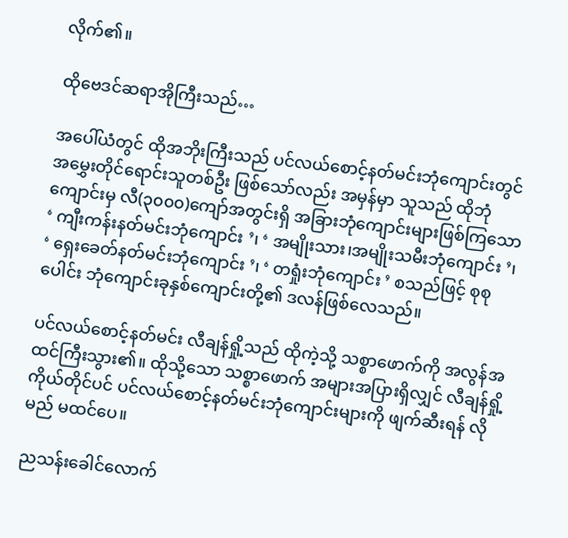လိုက်၏။

ထိုဗေဒင်ဆရာအိုကြီးသည်…

အပေါ်ယံတွင် ထိုအဘိုးကြီးသည် ပင်လယ်စောင့်နတ်မင်းဘုံကျောင်းတွင် အမွှေးတိုင်ရောင်းသူတစ်ဦး ဖြစ်သော်လည်း အမှန်မှာ သူသည် ထိုဘုံကျောင်းမှ လီ(၃၀၀၀)ကျော်အတွင်းရှိ အခြားဘုံကျောင်းများဖြစ်ကြသော ‘ ကျီးကန်းနတ်မင်းဘုံ‌ကျောင်း ’၊ ‘ အမျိုးသား၊အမျိုးသမီးဘုံကျောင်း ’၊ ‘ ရှေးခေတ်နတ်မင်းဘုံကျောင်း ’၊ ‘ တရှုံးဘုံကျောင်း ’ စသည်ဖြင့် စုစုပေါင်း ဘုံကျောင်းခုနှစ်ကျောင်းတို့၏ ဒလန်ဖြစ်လေသည်။

ပင်လယ်စောင့်နတ်မင်း လီချန်ရှို့သည် ထိုကဲ့သို့ သစ္စာဖောက်ကို အလွန်အထင်ကြီးသွား၏။ ထိုသို့သော သစ္စာဖောက် အများအပြားရှိလျှင် လီချန်ရှို့ကိုယ်တိုင်ပင် ပင်လယ်စောင့်နတ်မင်းဘုံကျောင်းများကို ဖျက်ဆီးရန် လိုမည် မထင်ပေ။

ညသန်းခေါင်လောက်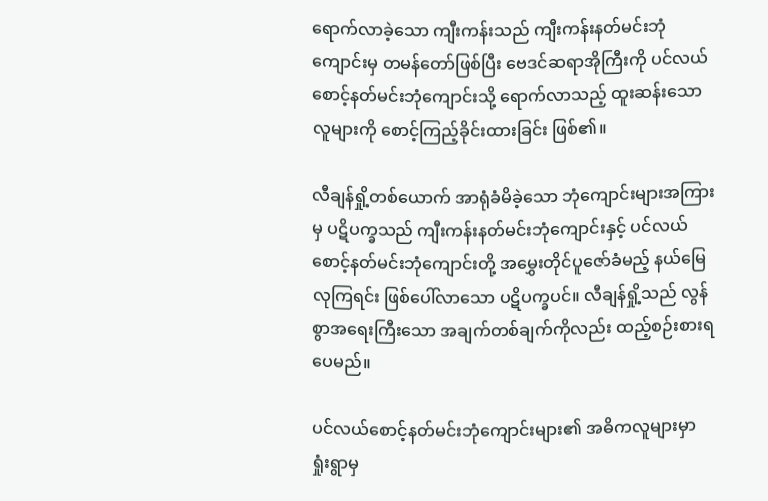ရောက်လာခဲ့သော ကျီးကန်းသည် ကျီးကန်းနတ်မင်းဘုံကျောင်းမှ တမန်တော်ဖြစ်ပြီး ဗေဒင်ဆရာအိုကြီးကို ပင်လယ်စောင့်နတ်မင်းဘုံကျောင်းသို့ ရောက်လာသည့် ထူးဆန်းသောလူများကို စောင့်ကြည့်ခိုင်းထားခြင်း ဖြစ်၏။

လီချန်ရှို့တစ်ယောက် အာရုံခံမိခဲ့သော ဘုံကျောင်းများအကြားမှ ပဋိပက္ခသည် ကျီးကန်းနတ်မင်းဘုံကျောင်းနှင့် ပင်လယ်စောင့်နတ်မင်းဘုံကျောင်းတို့ အမွှေးတိုင်ပူဇော်ခံမည့် နယ်မြေလုကြရင်း ဖြစ်ပေါ်လာသော ပဋိပက္ခပင်။ လီချန်ရှို့သည် လွန်စွာအရေးကြီးသော အချက်တစ်ချက်ကိုလည်း ထည့်စဉ်းစားရပေမည်။

ပင်လယ်စောင့်နတ်မင်းဘုံကျောင်းများ၏ အဓိကလူများမှာ ရှုံးရွာမှ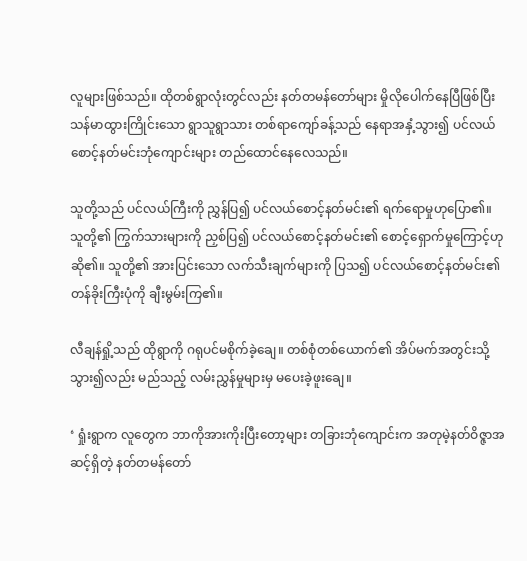လူများဖြစ်သည်။ ထိုတစ်ရွာလုံးတွင်လည်း နတ်တမန်တော်များ မှိုလိုပေါက်နေပြီဖြစ်ပြီး သန်မာထွားကြိုင်းသော ရွာသူရွာသား တစ်ရာကျော်ခန့်သည် နေရာအနှံ့သွား၍ ပင်လယ်စောင့်နတ်မင်းဘုံကျောင်းများ တည်ထောင်နေလေသည်။

သူတို့သည် ပင်လယ်ကြီးကို ညွှန်ပြ၍ ပင်လယ်စောင့်နတ်မင်း၏ ရက်ရောမှုဟုပြော၏။ သူတို့၏ ကြွက်သားများကို ညှစ်ပြ၍ ပင်လယ်စောင့်နတ်မင်း၏ စောင့်ရှောက်မှုကြောင့်ဟု ဆို၏။ သူတို့၏ အားပြင်းသော လက်သီးချက်များကို ပြသ၍ ပင်လယ်စောင့်နတ်မင်း၏ တန်ခိုးကြီးပုံကို ချီးမွမ်းကြ၏။

လီချန်ရှို့သည် ထိုရွာကို ဂရုပင်မစိုက်ခဲ့ချေ။ တစ်စုံတစ်ယောက်၏ အိပ်မက်အတွင်းသို့သွား၍လည်း မည်သည့် လမ်းညွှန်မှုများမှ မပေးခဲ့ဖူးချေ။

‘ ရှုံးရွာက လူတွေက ဘာကိုအားကိုးပြီးတော့များ တခြားဘုံကျောင်းက အတုမဲ့နတ်ဝိဇ္ဇာအဆင့်ရှိတဲ့ နတ်တမန်တော်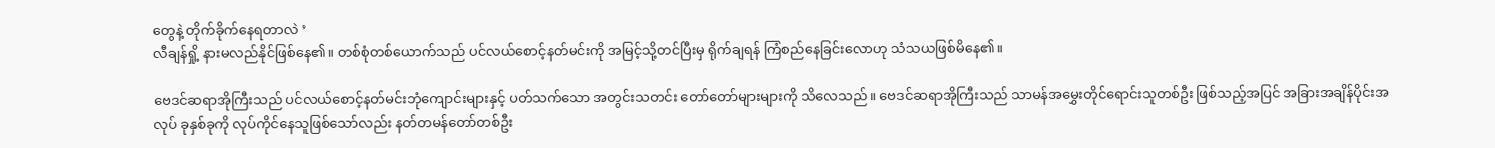တွေနဲ့ တိုက်ခိုက်နေရတာလဲ ’
လီချန်ရှို့ နားမလည်နိုင်ဖြစ်နေ၏။ တစ်စုံတစ်ယောက်သည် ပင်လယ်စောင့်နတ်မင်းကို အမြင့်သို့တင်ပြီးမှ ရိုက်ချရန် ကြံစည်နေခြင်းလောဟု သံသယဖြစ်မိနေ၏။

ဗေဒင်ဆရာအိုကြီးသည် ပင်လယ်စောင့်နတ်မင်းဘုံကျောင်းများနှင့် ပတ်သက်သော အတွင်းသတင်း တော်တော်များများကို သိလေသည်။ ဗေဒင်ဆရာအိုကြီးသည် သာမန်အမွှေးတိုင်ရောင်းသူတစ်ဦး ဖြစ်သည့်အပြင် အခြားအချိန်ပိုင်းအလုပ် ခုနှစ်ခုကို လုပ်ကိုင်နေသူဖြစ်သော်လည်း နတ်တမန်တော်တစ်ဦး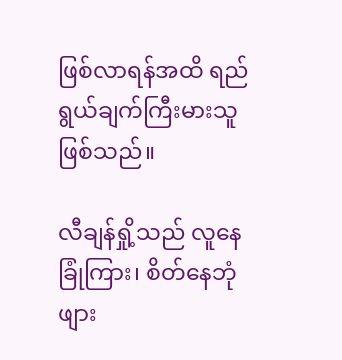ဖြစ်လာရန်အထိ ရည်ရွယ်ချက်ကြီးမားသူဖြစ်သည်။

လီချန်ရှို့သည် လူနေခြုံကြား၊ စိတ်နေဘုံဖျား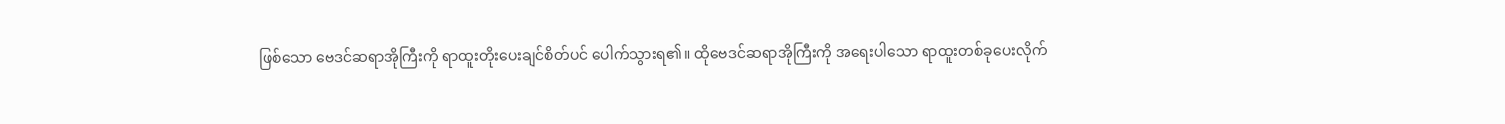ဖြစ်သော ဗေဒင်ဆရာအိုကြီးကို ရာထူးတိုးပေးချင်စိတ်ပင် ပေါက်သွားရ၏။ ထိုဗေဒင်ဆရာအိုကြီးကို အရေးပါသော ရာထူးတစ်ခုပေးလိုက်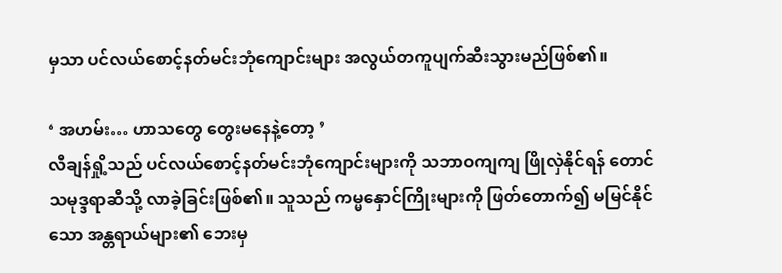မှသာ ပင်လယ်စောင့်နတ်မင်းဘုံကျောင်းများ အလွယ်တကူပျက်ဆီးသွားမည်ဖြစ်၏။

‘ အဟမ်း… ဟာသတွေ တွေးမနေနဲ့တော့ ’
လီချန်ရှို့သည် ပင်လယ်စောင့်နတ်မင်းဘုံကျောင်းများကို သဘာဝကျကျ ဖြိုလှဲနိုင်ရန် တောင်သမုဒ္ဒရာဆီသို့ လာခဲ့ခြင်းဖြစ်၏။ သူသည် ကမ္မနှောင်ကြိုးများကို ဖြတ်တောက်၍ မမြင်နိုင်သော အန္တရာယ်များ၏ ဘေးမှ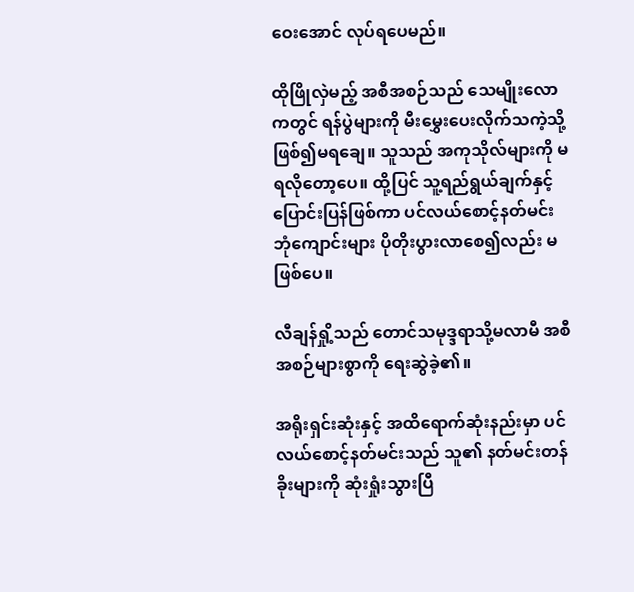ဝေးအောင် လုပ်ရပေမည်။

ထိုဖြိုလှဲမည့် အစီအစဉ်သည် သေမျိုးလောကတွင် ရန်ပွဲများကို မီးမွှေးပေးလိုက်သကဲ့သို့ ဖြစ်၍မရချေ။ သူသည် အကုသိုလ်များကို မရလိုတော့ပေ။ ထို့ပြင် သူ့ရည်ရွယ်ချက်နှင့် ပြောင်းပြန်ဖြစ်ကာ ပင်လယ်စောင့်နတ်မင်းဘုံကျောင်းများ ပိုတိုးပွားလာစေ၍လည်း မဖြစ်ပေ။

လီချန်ရှို့သည် တောင်သမုဒ္ဒရာသို့မလာမီ အစီအစဉ်များစွာကို ရေးဆွဲခဲ့၏။

အရိုးရှင်းဆုံးနှင့် အထိရောက်ဆုံးနည်းမှာ ပင်လယ်စောင့်နတ်မင်းသည် သူ၏ နတ်မင်းတန်ခိုးများကို ဆုံးရှုံးသွားပြီ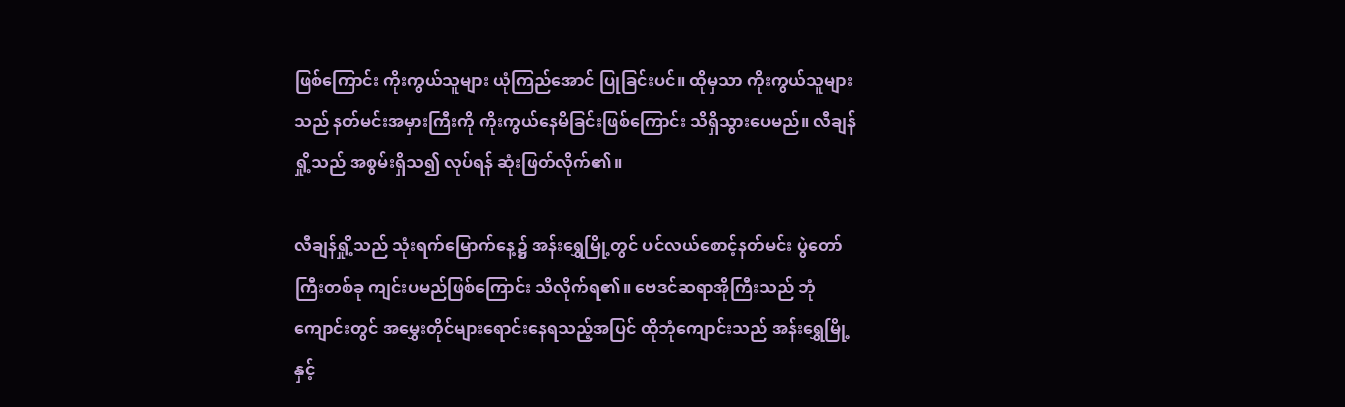ဖြစ်ကြောင်း ကိုးကွယ်သူများ ယုံကြည်အောင် ပြုခြင်းပင်။ ထိုမှသာ ကိုးကွယ်သူများသည် နတ်မင်းအမှားကြီးကို ကိုးကွယ်နေမိခြင်းဖြစ်ကြောင်း သိရှိသွားပေမည်။ လီချန်ရှို့သည် အစွမ်းရှိသ၍ လုပ်ရန် ဆုံးဖြတ်လိုက်၏။

လီချန်ရှို့သည် သုံးရက်မြောက်နေ့၌ အန်းရွှေမြို့တွင် ပင်လယ်စောင့်နတ်မင်း ပွဲတော်ကြီးတစ်ခု ကျင်းပမည်ဖြစ်ကြောင်း သိလိုက်ရ၏။ ဗေဒင်ဆရာအိုကြီးသည် ဘုံကျောင်းတွင် အမွှေးတိုင်များရောင်းနေရသည့်အပြင် ထိုဘုံကျောင်းသည် အန်းရွှေမြို့နှင့်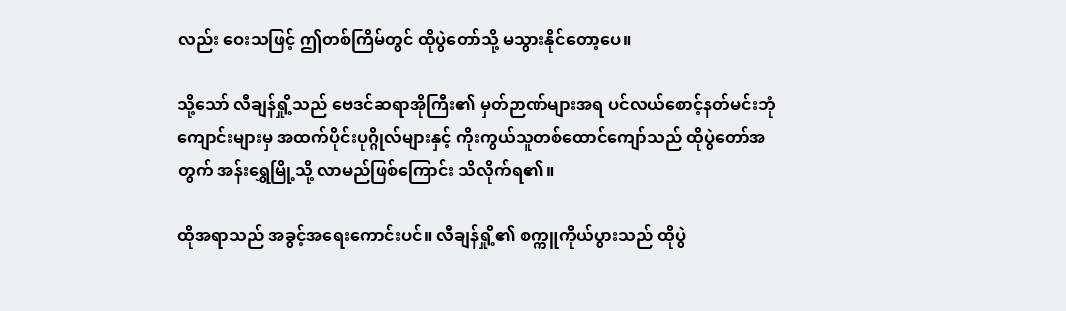လည်း ဝေးသဖြင့် ဤတစ်ကြိမ်တွင် ထိုပွဲ‌တော်သို့ မသွားနိုင်တော့ပေ။

သို့သော် လီချန်ရှို့သည် ဗေဒင်ဆရာအိုကြီး၏ မှတ်ဉာဏ်များအရ ပင်လယ်စောင့်နတ်မင်းဘုံကျောင်းများမှ အထက်ပိုင်းပုဂ္ဂိုလ်များနှင့် ကိုးကွယ်သူတစ်ထောင်ကျော်သည် ထိုပွဲတော်အတွက် အန်းရွှေမြို့သို့ လာမည်ဖြစ်ကြောင်း သိလိုက်ရ၏။

ထိုအရာသည် အခွင့်အရေးကောင်းပင်။ လီချန်ရှို့၏ စက္ကူကိုယ်ပွားသည် ထိုပွဲ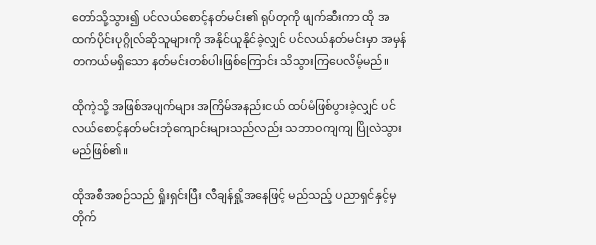တော်သို့သွား၍ ပင်လယ်စောင့်နတ်မင်း၏ ရုပ်တုကို ဖျက်ဆီးကာ ထို အထက်ပိုင်းပုဂ္ဂိုလ်ဆိုသူများကို အနိုင်ယူနိုင်ခဲ့လျှင် ပင်လယ်နတ်မင်းမှာ အမှန်တကယ်မရှိသော နတ်မင်းတစ်ပါးဖြစ်ကြောင်း သိသွားကြပေလိမ့်မည်။

ထိုကဲ့သို့ အဖြစ်အပျက်များ အကြိမ်အနည်းငယ် ထပ်မံဖြစ်ပွားခဲ့လျှင် ပင်လယ်စောင့်နတ်မင်းဘုံကျောင်းများသည်လည်း သဘာဝကျကျ ပြိုလဲသွားမည်ဖြစ်၏။

ထိုအစီအစဉ်သည် ရှိုးရှင်းပြီး လီချန်ရှို့အနေဖြင့် မည်သည့် ပညာရှင်နှင့်မှ တိုက်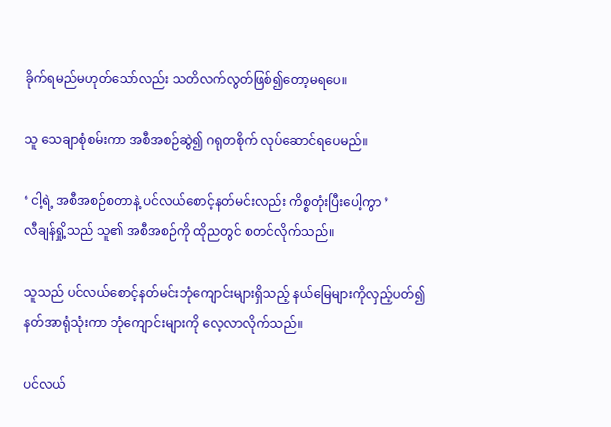ခိုက်ရမည်မဟုတ်သော်လည်း သတိလက်လွတ်ဖြစ်၍တော့မရပေ။

သူ သေချာစုံစမ်းကာ အစီအစဉ်ဆွဲ၍ ဂရုတစိုက် လုပ်ဆောင်ရပေမည်။

‘ ငါ့ရဲ့ အစီအစဉ်စတာနဲ့ ပင်လယ်စောင့်နတ်မင်းလည်း ကိစ္စတုံးပြီးပေါ့ကွာ ’
လီချန်ရှို့သည် သူ၏ အစီအစဉ်ကို ထိုညတွင် စတင်လိုက်သည်။

သူသည် ပင်လယ်စောင့်နတ်မင်းဘုံကျောင်းများရှိသည့် နယ်မြေများကိုလှည့်ပတ်၍ နတ်အာရုံသုံးကာ ဘုံကျောင်းများကို လေ့လာလိုက်သည်။

ပင်လယ်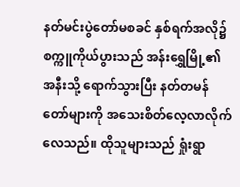နတ်မင်းပွဲတော်မစခင် နှစ်ရက်အလို၌ စက္ကူကိုယ်ပွားသည် အန်းရွှေမြို့၏ အနီးသို့ ရောက်သွားပြီး နတ်တမန်တော်များကို အသေးစိတ်လေ့လာလိုက်လေသည်။ ထိုသူများသည် ရှုံးရွာ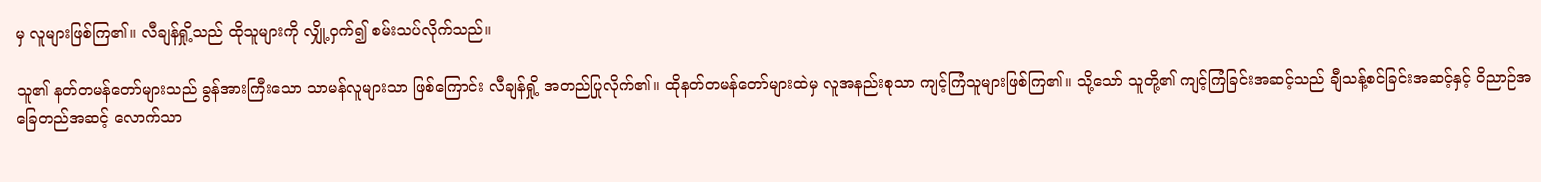မှ လူများဖြစ်ကြ၏။ လီချန်ရှို့သည် ထိုသူများကို လျှို့ဝှက်၍ စမ်းသပ်လိုက်သည်။

သူ၏ နတ်တမန်တော်များသည် ခွန်အားကြီးသော သာမန်လူများသာ ဖြစ်ကြောင်း လီချန်ရှို့ အတည်ပြုလိုက်၏။ ထိုနတ်တမန်တော်များထဲမှ လူအနည်းစုသာ ကျင့်ကြံသူများဖြစ်ကြ၏။ သို့သော် သူတို့၏ ကျင့်ကြံခြင်းအဆင့်သည် ချီသန့်စင်ခြင်းအဆင့်နှင့် ဝိညာဉ်အခြေတည်အဆင့် လောက်သာ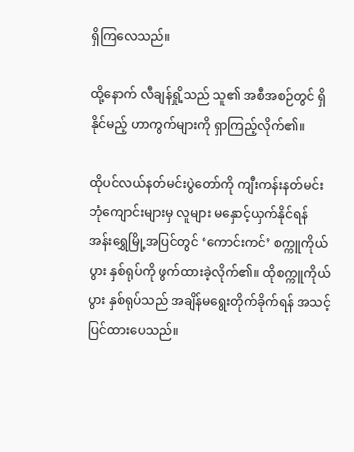ရှိကြလေသည်။

ထို့နောက် လီချန်ရှို့သည် သူ၏ အစီအစဉ်တွင် ရှိနိုင်မည့် ဟာကွက်များကို ရှာကြည့်လိုက်၏။

ထိုပင်လယ်နတ်မင်းပွဲတော်ကို ကျီးကန်းနတ်မင်းဘုံကျောင်းများမှ လူများ မနှောင့်ယှက်နိုင်ရန် အန်းရွှေမြို့အပြင်တွင် ‘ကောင်းကင်’ စက္ကူကိုယ်ပွား နှစ်ရုပ်ကို ဖွက်ထားခဲ့လိုက်၏။ ထိုစက္ကူကိုယ်ပွား နှစ်ရုပ်သည် အချိန်မရွေးတိုက်ခိုက်ရန် အသင့်ပြင်ထားပေသည်။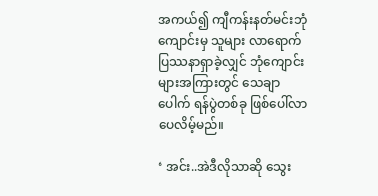အကယ်၍ ကျီကန်းနတ်မင်းဘုံကျောင်းမှ သူများ လာရောက်ပြဿနာရှာခဲ့လျှင် ဘုံကျောင်းများအကြားတွင် သေချာပေါက် ရန်ပွဲတစ်ခု ဖြစ်ပေါ်လာပေလိမ့်မည်။

‘ အင်း..အဲဒီလိုသာဆို သွေး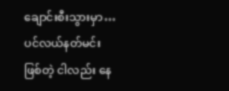ချောင်းစီးသွားမှာ… ပင်လယ်နတ်မင်းဖြစ်တဲ့ ငါလည်း နေ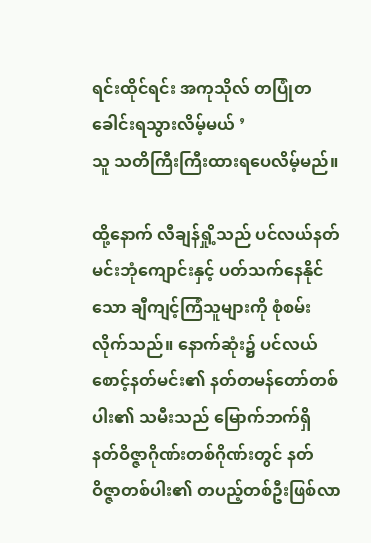ရင်းထိုင်ရင်း အကုသိုလ် တပြုံတခေါင်းရသွားလိမ့်မယ် ’
သူ သတိကြီးကြီးထားရပေလိမ့်မည်။

ထို့နောက် လီချန်ရှို့သည် ပင်လယ်နတ်မင်းဘုံကျောင်းနှင့် ပတ်သက်နေနိုင်သော ချီကျင့်ကြံသူများကို စုံစမ်းလိုက်သည်။ နောက်ဆုံး၌ ပင်လယ်စောင့်နတ်မင်း၏ နတ်တမန်တော်တစ်ပါး၏ သမီးသည် မြောက်ဘက်ရှိ နတ်ဝိဇ္ဇာဂိုဏ်းတစ်ဂိုဏ်းတွင် နတ်ဝိဇ္ဇာတစ်ပါး၏ တပည့်တစ်ဦးဖြစ်လာ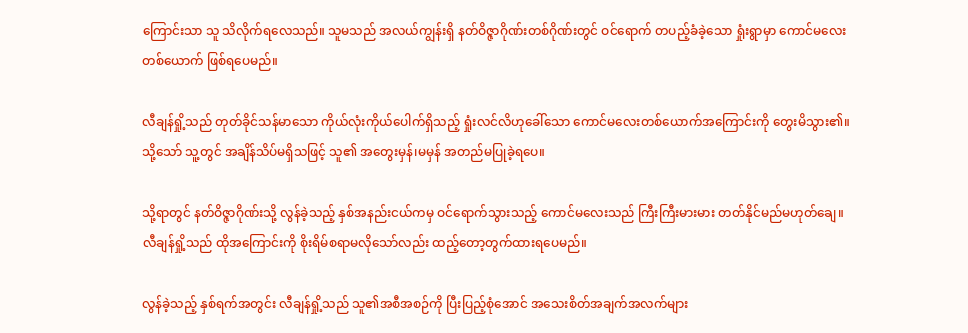ကြောင်းသာ သူ သိလိုက်ရလေသည်။ သူမသည် အလယ်ကျွန်းရှိ နတ်ဝိဇ္ဇာဂိုဏ်းတစ်ဂိုဏ်းတွင် ဝင်ရောက် တပည့်ခံခဲ့သော ရှုံးရွာမှာ ကောင်မလေးတစ်ယောက် ဖြစ်ရပေမည်။

လီချန်ရှို့သည် တုတ်ခိုင်သန်မာသော ကိုယ်လုံးကိုယ်ပေါက်ရှိသည့် ရှုံးလင်လိဟုခေါ်သော ကောင်မလေးတစ်ယောက်အကြောင်းကို တွေးမိသွား၏။ သို့သော် သူ့တွင် အချိန်သိပ်မရှိသဖြင့် သူ၏ အတွေးမှန်၊မမှန် အတည်မပြုခဲ့ရပေ။

သို့ရာတွင် နတ်ဝိဇ္ဇာဂိုဏ်းသို့ လွန်ခဲ့သည့် နှစ်အနည်းငယ်ကမှ ဝင်ရောက်သွားသည့် ကောင်မလေးသည် ကြီးကြီးမားမား တတ်နိုင်မည်မဟုတ်ချေ။ လီချန်ရှို့သည် ထိုအကြောင်းကို စိုးရိမ်စရာမလိုသော်လည်း ထည့်တော့တွက်ထားရပေမည်။

လွန်ခဲ့သည့် နှစ်ရက်အတွင်း လီချန်ရှို့သည် သူ၏အစီအစဉ်ကို ပြီးပြည့်စုံအောင် အသေးစိတ်အချက်အလက်များ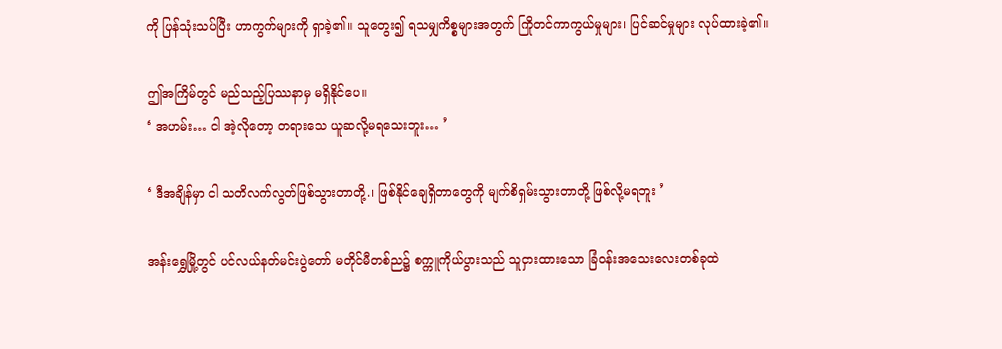ကို ပြန်သုံးသပ်ပြီး ဟာကွက်များကို ရှာခဲ့၏။ သူတွေး၍ ရသမျှကိစ္စများအတွက် ကြိုတင်ကာကွယ်မှုများ၊ ပြင်ဆင်မှုများ လုပ်ထားခဲ့၏။

ဤအကြိမ်တွင် မည်သည့်ပြဿနာမှ မရှိနိုင်ပေ။
‘ အဟမ်း… ငါ အဲ့လိုတော့ တရားသေ ယူဆလို့မရသေးဘူး… ’

‘ ဒီအချိန်မှာ ငါ သတိလက်လွတ်ဖြစ်သွားတာတို့.၊ ဖြစ်နိုင်ချေရှိတာတွေကို မျက်စိရှမ်းသွားတာတို့ ဖြစ်လို့မရဘူး ’

အန်းရွှေမြို့တွင် ပင်လယ်နတ်မင်းပွဲတော် မတိုင်မီတစ်ည၌ စက္ကူကိုယ်ပွားသည် သူငှားထားသော ခြံဝန်းအသေးလေးတစ်ခုထဲ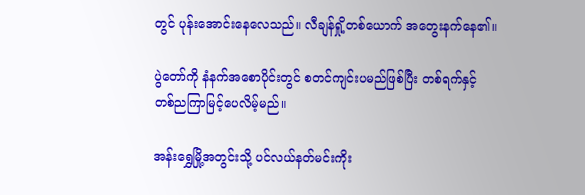တွင် ပုန်းအောင်းနေလေသည်။ လီချန်ရှို့တစ်ယောက် အတွေးနက်နေ၏။

ပွဲတော်ကို နံနက်အစောပိုင်းတွင် စတင်ကျင်းပမည်ဖြစ်ပြီး တစ်ရက်နှင့် တစ်ညကြာမြင့်ပေလိမ့်မည်။

အန်းရွှေမြို့အတွင်းသို့ ပင်လယ်နတ်မင်းကိုး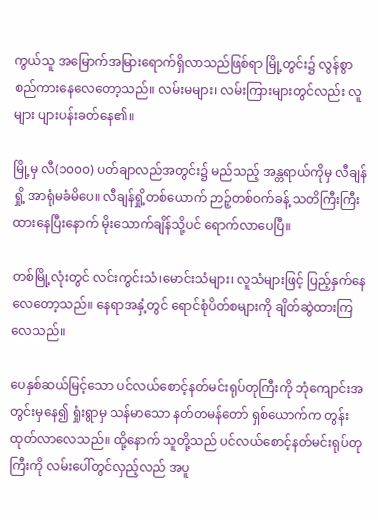ကွယ်သူ အမြောက်အမြားရောက်ရှိလာသည်ဖြစ်ရာ မြို့တွင်း၌ လွန်စွာ စည်ကားနေလေတော့သည်။ လမ်းမများ၊ လမ်းကြားများတွင်လည်း လူများ ပျားပန်းခတ်နေ၏။

မြို့မှ လီ(၁၀၀၀) ပတ်ချာလည်အတွင်း၌ မည်သည့် အန္တရာယ်ကိုမှ လီချန်ရှို့ အာရုံမခံမိပေ။ လီချန်ရှို့တစ်ယောက် ဉာဉ့်တစ်ဝက်ခန့် သတိကြီးကြီးထားနေပြီးနောက် မိုး‌သောက်ချိန်သို့ပင် ရောက်လာပေပြီ။

တစ်မြို့လုံးတွင် လင်းကွင်းသံ၊မောင်းသံများ၊ လူသံများဖြင့် ပြည့်နှက်နေလေတော့သည်။ နေရာအနှံ့တွင် ရောင်စုံပိတ်စများကို ချိတ်ဆွဲထားကြလေသည်။

ပေနှစ်ဆယ်မြင့်သော ပင်လယ်စောင့်နတ်မင်းရုပ်တုကြီးကို ဘုံကျောင်းအတွင်းမှနေ၍ ရှုံးရွာမှ သန်မာသော နတ်တမန်တော် ရှစ်ယောက်က တွန်းထုတ်လာလေသည်။ ထို့နောက် သူတို့သည် ပင်လယ်စောင့်နတ်မင်းရုပ်တုကြီးကို လမ်းပေါ်တွင်လှည့်လည် အပူ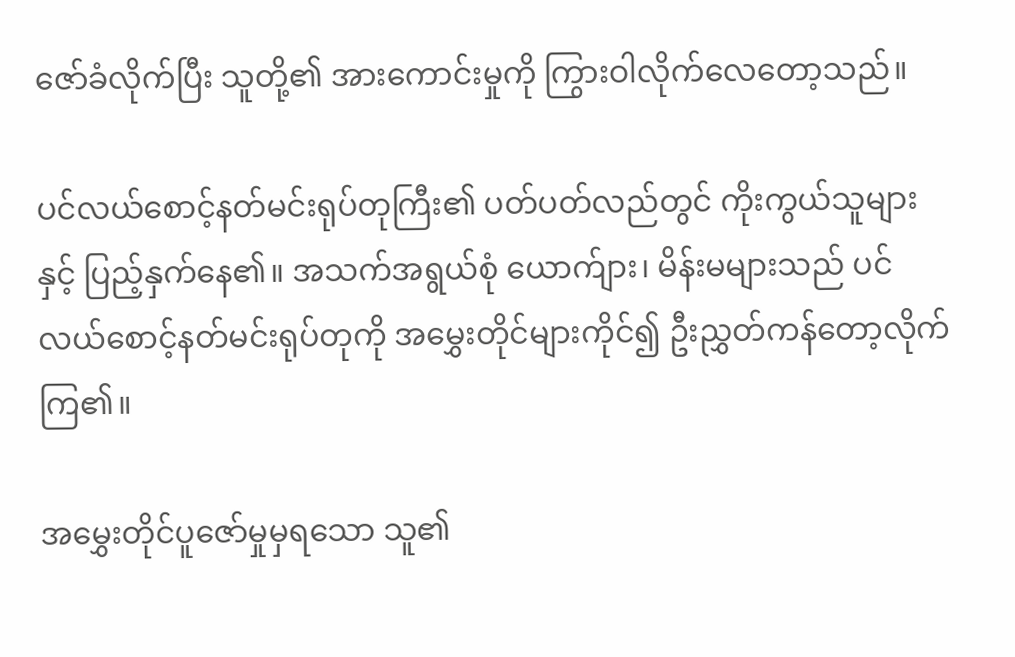ဇော်ခံလိုက်ပြီး သူတို့၏ အားကောင်းမှုကို ကြွားဝါလိုက်လေတော့သည်။

ပင်လယ်စောင့်နတ်မင်းရုပ်တုကြီး၏ ပတ်ပတ်လည်တွင် ကိုးကွယ်သူများနှင့် ပြည့်နှက်နေ၏။ အသက်အရွယ်စုံ ယောက်ျား၊ မိန်းမများသည် ပင်လယ်စောင့်နတ်မင်းရုပ်တုကို အမွှေးတိုင်များကိုင်၍ ဦးညွှတ်ကန်တော့လိုက်ကြ၏။

အမွှေးတိုင်ပူဇော်မှုမှရသော သူ၏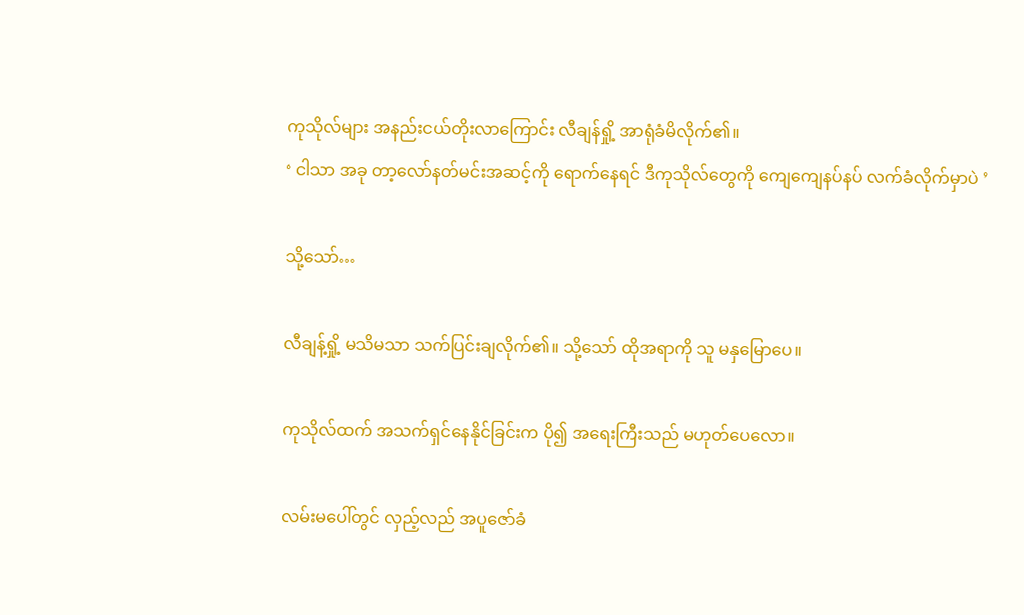ကုသိုလ်များ အနည်းငယ်တိုးလာကြောင်း လီချန်ရှို့ အာရုံခံမိလိုက်၏။
‘ ငါသာ အခု တာ့လော်နတ်မင်းအဆင့်ကို ရောက်နေရင် ဒီကုသိုလ်တွေကို ကျေကျေနပ်နပ် လက်ခံလိုက်မှာပဲ ’

သို့သော်…

လီချန့်ရှို့ မသိမသာ သက်ပြင်းချလိုက်၏။ သို့သော် ထိုအရာကို သူ မနှမြောပေ။

ကုသိုလ်ထက် အသက်ရှင်နေနိုင်ခြင်းက ပို၍ အရေးကြီးသည် မဟုတ်ပေလော။

လမ်းမပေါ်တွင် လှည့်လည် အပူဇော်ခံ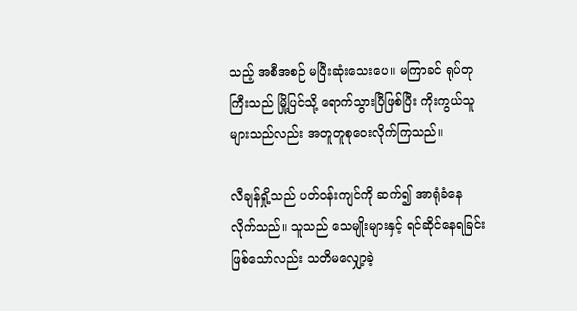သည့် အစီအစဉ် မပြီးဆုံးသေးပေ။ မကြာခင် ရုပ်တုကြီးသည် မြို့ပြင်သို့ ရောက်သွားပြီဖြစ်ပြီး ကိုးကွယ်သူများသည်လည်း အတူတူစုဝေးလိုက်ကြသည်။

လီချန်ရှို့သည် ပတ်ဝန်းကျင်ကို ဆက်၍ အာရုံခံနေလိုက်သည်။ သူသည် သေမျိုးများနှင့် ရင်ဆိုင်နေရခြင်းဖြစ်သော်လည်း သတိမလျှော့ခဲ့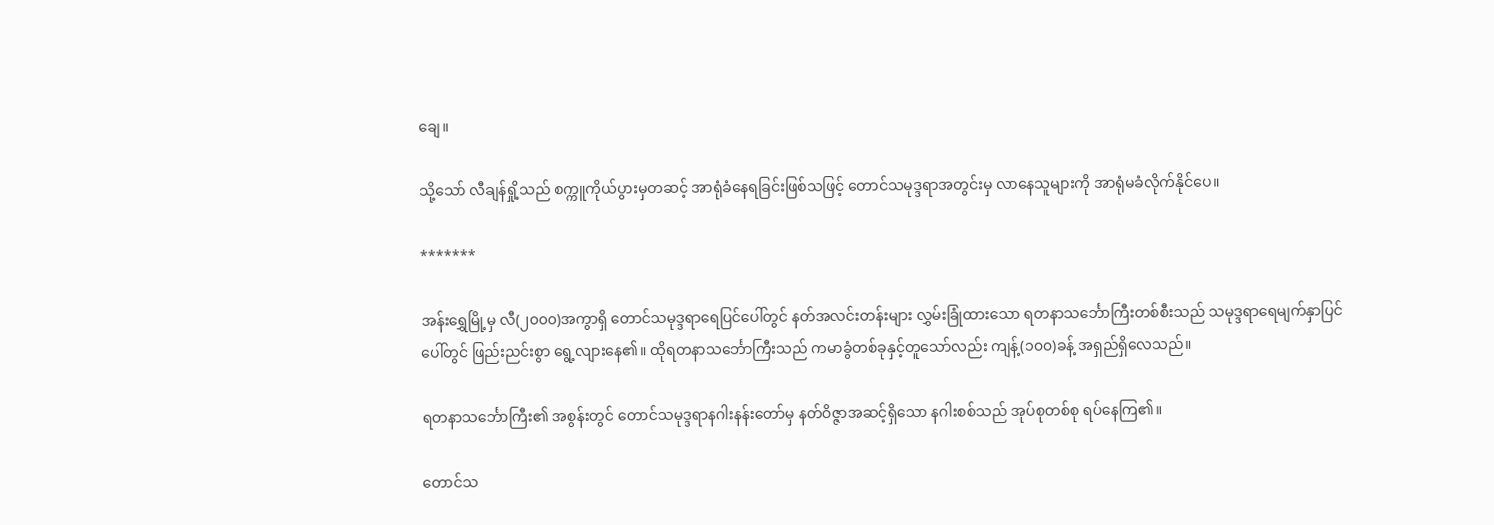ချေ။

သို့သော် လီချန်ရှို့သည် စက္ကူကိုယ်ပွားမှတဆင့် အာရုံခံနေရခြင်းဖြစ်သဖြင့် တောင်သမုဒ္ဒရာအတွင်းမှ လာနေသူများကို အာရုံမခံလိုက်နိုင်ပေ။

*******

အန်းရွှေမြို့မှ လီ(၂၀၀၀)အကွာရှိ တောင်သမုဒ္ဒရာရေပြင်ပေါ်တွင် နတ်အလင်းတန်းများ လွှမ်းခြုံထားသော ရတနာသင်္ဘောကြီးတစ်စီးသည် သမုဒ္ဒရာရေမျက်နှာပြင်ပေါ်တွင် ဖြည်းညင်းစွာ ရွေ့လျားနေ၏။ ထိုရတနာသင်္ဘောကြီးသည် ကမာခွံတစ်ခုနှင့်တူသော်လည်း ကျန့်(၁၀၀)ခန့် အရှည်ရှိလေသည်။

ရတနာသင်္ဘောကြီး၏ အစွန်းတွင် တောင်သမုဒ္ဒရာနဂါးနန်းတော်မှ နတ်ဝိဇ္ဇာအဆင့်ရှိသော နဂါးစစ်သည် အုပ်စုတစ်စု ရပ်နေကြ၏။

တောင်သ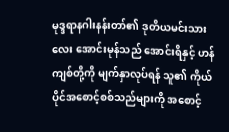မုဒ္ဒရာနဂါးနန်းတာ်၏ ဒုတိယမင်းသားလေး အောင်းမုန်သည် အောင်းရိနှင့် ဟန်ကျစ်တို့ကို မျက်နှာလုပ်ရန် သူ၏ ကိုယ်ပိုင်အစောင့်စစ်သည်များကို အစောင့်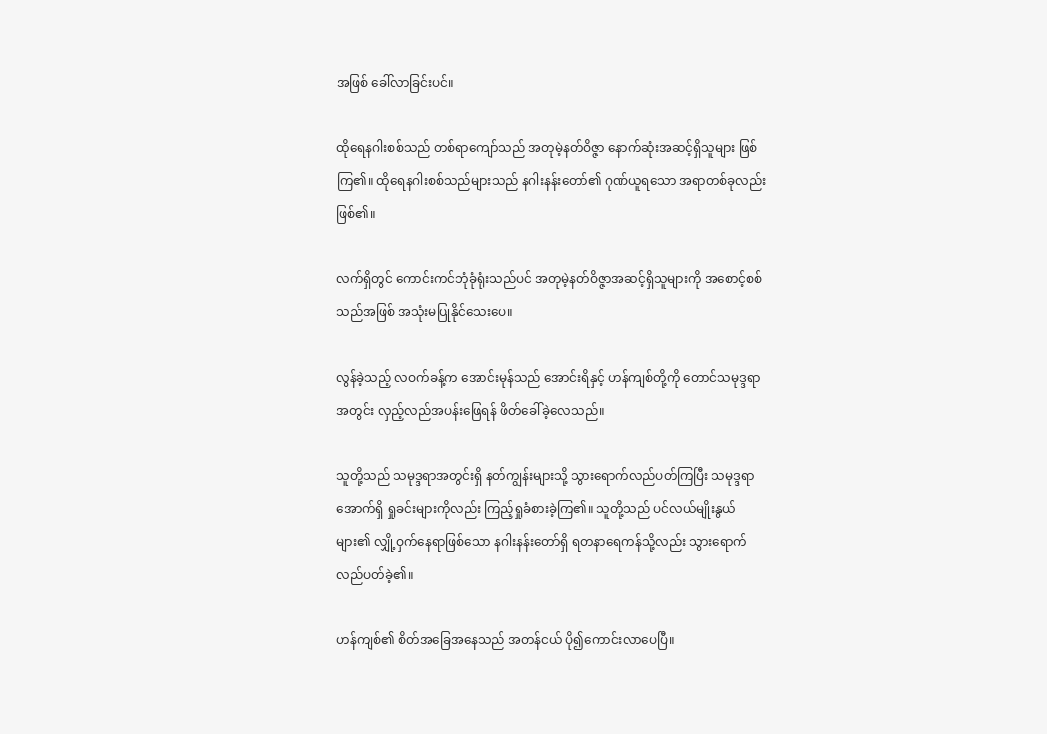အဖြစ် ခေါ်လာခြင်းပင်။

ထိုရေနဂါးစစ်သည် တစ်ရာကျော်သည် အတုမဲ့နတ်ဝိဇ္ဇာ နောက်ဆုံးအဆင့်ရှိသူများ ဖြစ်ကြ၏။ ထိုရေနဂါးစစ်သည်များသည် နဂါးနန်းတော်၏ ဂုဏ်ယူရသော အရာတစ်ခုလည်း ဖြစ်၏။

လက်ရှိတွင် ကောင်းကင်ဘုံခုံရုံးသည်ပင် အတုမဲ့နတ်ဝိဇ္ဇာအဆင့်ရှိသူများကို အစောင့်စစ်သည်အဖြစ် အသုံးမပြုနိုင်သေးပေ။

လွန်ခဲ့သည့် လဝက်ခန့်က အောင်းမုန်သည် အောင်းရိနှင့် ဟန်ကျစ်တို့ကို တောင်သမုဒ္ဒရာအတွင်း လှည့်လည်အပန်းဖြေရန် ဖိတ်ခေါ်ခဲ့လေသည်။

သူတို့သည် သမုဒ္ဒရာအတွင်းရှိ နတ်ကျွန်းများသို့ သွားရောက်လည်ပတ်ကြပြီး သမုဒ္ဒရာအောက်ရှိ ရှုခင်းများကိုလည်း ကြည့်ရှုခံစားခဲ့ကြ၏။ သူတို့သည် ပင်လယ်မျိုးနွယ်များ၏ လျှို့ဝှက်နေရာဖြစ်သော နဂါးနန်းတော်ရှိ ရတနာရေကန်သို့လည်း သွားရောက်လည်ပတ်ခဲ့၏။

ဟန်ကျစ်၏ စိတ်အခြေအနေသည် အတန်ငယ် ပို၍ကောင်းလာပေပြီ။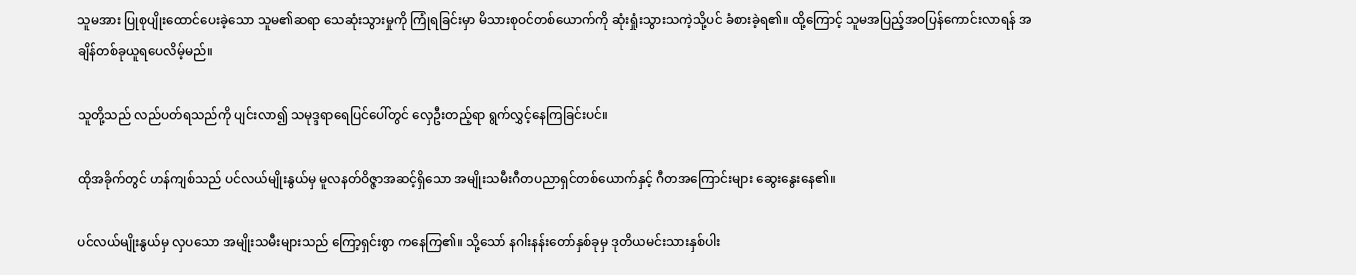သူမအား ပြုစုပျိုးထောင်ပေးခဲ့သော သူမ၏ဆရာ သေဆုံးသွားမှုကို ကြုံရခြင်းမှာ မိသားစုဝင်တစ်ယောက်ကို ဆုံးရှုံးသွားသကဲ့သို့ပင် ခံစားခဲ့ရ၏။ ထို့ကြောင့် သူမအပြည့်အဝပြန်ကောင်းလာရန် အချိန်တစ်ခုယူရပေလိမ့်မည်။

သူတို့သည် လည်ပတ်ရသည်ကို ပျင်းလာ၍ သမုဒ္ဒရာရေပြင်ပေါ်တွင် လှေဦးတည့်ရာ ရွက်လွှင့်နေကြခြင်းပင်။

ထိုအခိုက်တွင် ဟန်ကျစ်သည် ပင်လယ်မျိုးနွယ်မှ မူလနတ်ဝိဇ္ဇာအဆင့်ရှိသော အမျိုးသမီးဂီတပညာရှင်တစ်ယောက်နှင့် ဂီတအကြောင်းများ ဆွေးနွေးနေ၏။

ပင်လယ်မျိုးနွယ်မှ လှပသော အမျိုးသမီးများသည် ကြော့ရှင်းစွာ ကနေကြ၏။ သို့သော် နဂါးနန်းတော်နှစ်ခုမှ ဒုတိယမင်းသားနှစ်ပါး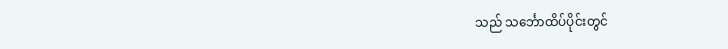သည် သင်္ဘောထိပ်ပိုင်းတွင်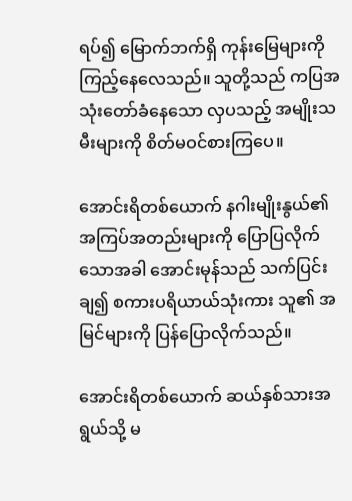ရပ်၍ မြောက်ဘက်ရှိ ကုန်းမြေများကို ကြည့်နေလေသည်။ သူတို့သည် ကပြအသုံးတော်ခံနေသော လှပသည့် အမျိုးသမီးများကို စိတ်မဝင်စားကြပေ။

အောင်းရိတစ်ယောက် နဂါးမျိုးနွယ်၏ အကြပ်အတည်းများကို ပြောပြလိုက်သောအခါ အောင်းမုန်သည် သက်ပြင်းချ၍ စကားပရိယာယ်သုံးကား သူ၏ အမြင်များကို ပြန်ပြောလိုက်သည်။

အောင်းရိတစ်ယောက် ဆယ်နှစ်သားအရွယ်သို့ မ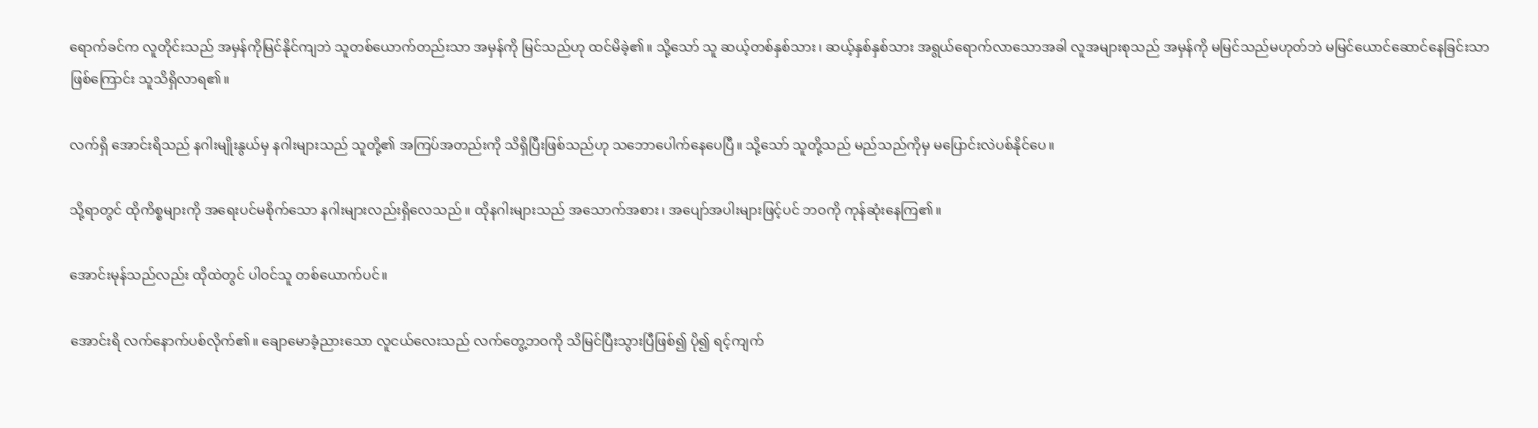ရောက်ခင်က လူတိုင်းသည် အမှန်ကိုမြင်နိုင်ကျဘဲ သူတစ်ယောက်တည်းသာ အမှန်ကို မြင်သည်ဟု ထင်မိခဲ့၏။ သို့သော် သူ ဆယ့်တစ်နှစ်သား၊ ဆယ့်နှစ်နှစ်သား အရွယ်ရောက်လာသောအခါ လူအများစုသည် အမှန်ကို မမြင်သည်မဟုတ်ဘဲ မမြင်ယောင်ဆောင်နေခြင်းသာ ဖြစ်ကြောင်း သူသိရှိလာရ၏။

လက်ရှိ အောင်းရိသည် နဂါးမျိုးနွယ်မှ နဂါးများသည် သူတို့၏ အကြပ်အတည်းကို သိရှိပြီးဖြစ်သည်ဟု သဘောပေါက်နေပေပြီ။ သို့သော် သူတို့သည် မည်သည်ကိုမှ မပြောင်းလဲပစ်နိုင်ပေ။

သို့ရာတွင် ထိုကိစ္စများကို အရေးပင်မစိုက်သော နဂါးများလည်းရှိလေသည်။ ထိုနဂါးများသည် အသောက်အစား၊ အပျော်အပါးများဖြင့်ပင် ဘဝကို ကုန်ဆုံးနေကြ၏။

အောင်းမုန်သည်လည်း ထိုထဲတွင် ပါဝင်သူ တစ်ယောက်ပင်။

အောင်းရိ လက်နောက်ပစ်လိုက်၏။ ချောမောခံ့ညားသော လူငယ်လေးသည် လက်တွေ့ဘဝကို သိမြင်ပြီးသွားပြီဖြစ်၍ ပို၍ ရင့်ကျက်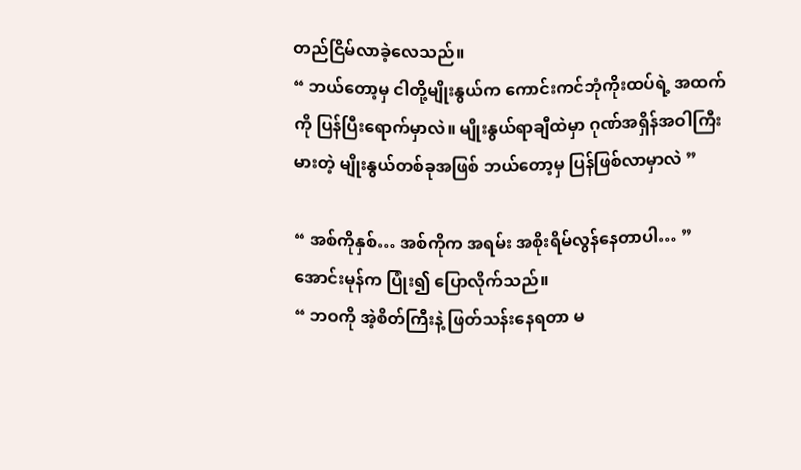တည်ငြိမ်လာခဲ့လေသည်။
“ ဘယ်တော့မှ ငါတို့မျိုးနွယ်က ကောင်းကင်ဘုံကိုးထပ်ရဲ့ အထက်ကို ပြန်ပြီးရောက်မှာလဲ။ မျိုးနွယ်ရာချီထဲမှာ ဂုဏ်အရှိန်အဝါကြီးမားတဲ့ မျိုးနွယ်တစ်ခုအဖြစ် ဘယ်တော့မှ ပြန်ဖြစ်လာမှာလဲ ”

“ အစ်ကိုနှစ်… အစ်ကိုက အရမ်း အစိုးရိမ်လွန်နေတာပါ… ”
အောင်းမုန်က ပြုံး၍ ပြောလိုက်သည်။
“ ဘဝကို အဲ့စိတ်ကြီးနဲ့ ဖြတ်သန်းနေရတာ မ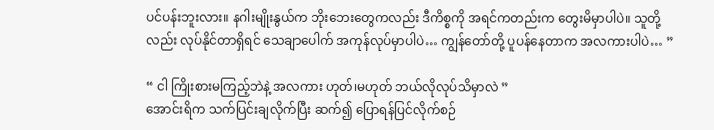ပင်ပန်းဘူးလား။ နဂါးမျိုးနွယ်က ဘိုးဘေးတွေကလည်း ဒီကိစ္စကို အရင်ကတည်းက တွေးမိမှာပါပဲ။ သူတို့လည်း လုပ်နိုင်တာရှိရင် သေချာပေါက် အကုန်လုပ်မှာပါပဲ… ကျွန်တော်တို့ ပူပန်နေတာက အလကားပါပဲ… ”

“ ငါ ကြိုးစားမကြည့်ဘဲနဲ့ အလကား ဟုတ်၊မဟုတ် ဘယ်လိုလုပ်သိမှာလဲ ”
အောင်းရိက သက်ပြင်းချလိုက်ပြီး ဆက်၍ ပြောရန်ပြင်လိုက်စဉ်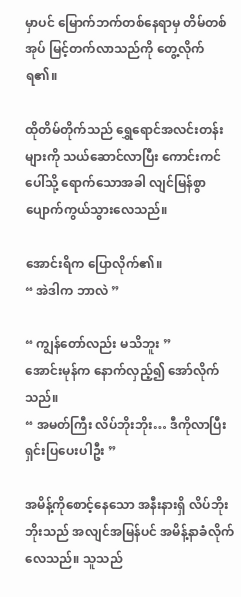မှာပင် မြောက်ဘက်တစ်နေရာမှ တိမ်တစ်အုပ် မြင့်တက်လာသည်ကို တွေ့လိုက်ရ၏။

ထိုတိမ်တိုက်သည် ရွှေရောင်အလင်းတန်းများကို သယ်ဆောင်လာပြီး ကောင်းကင်ပေါ်သို့ ရောက်သောအခါ လျင်မြန်စွာ ပျောက်ကွယ်သွားလေသည်။

အောင်းရိက ပြောလိုက်၏။
“ အဲဒါက ဘာလဲ ”

“ ကျွန်တော်လည်း မသိဘူး ”
အောင်းမုန်က နောက်လှည့်၍ အော်လိုက်သည်။
“ အမတ်ကြီး လိပ်ဘိုးဘိုး… ဒီကိုလာပြီး ရှင်းပြပေးပါဦး ”

အမိန့်ကိုစောင့်နေသော အနီးနားရှိ လိပ်ဘိုးဘိုးသည် အလျင်အမြန်ပင် အမိန့်နာခံလိုက်လေသည်။ သူသည်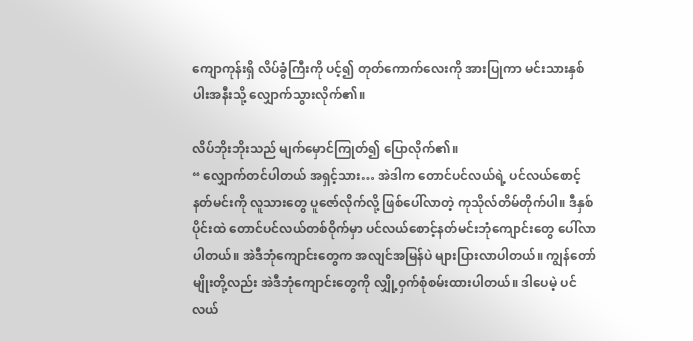ကျောကုန်းရှိ လိပ်ခွံကြီးကို ပင့်၍ တုတ်ကောက်လေးကို အားပြုကာ မင်းသားနှစ်ပါးအနီးသို့ လျှောက်သွားလိုက်၏။

လိပ်ဘိုးဘိုးသည် မျက်မှောင်ကြုတ်၍ ပြောလိုက်၏။
“ လျှောက်တင်ပါတယ် အရှင့်သား… အဲဒါက တောင်ပင်လယ်ရဲ့ ပင်လယ်စောင့်နတ်မင်းကို လူသားတွေ ပူဇော်လိုက်လို့ ဖြစ်ပေါ်လာတဲ့ ကုသိုလ်တိမ်တိုက်ပါ။ ဒီနှစ်ပိုင်းထဲ တောင်ပင်လယ်တစ်ဝိုက်မှာ ပင်လယ်စောင့်နတ်မင်းဘုံကျောင်းတွေ ပေါ်လာပါတယ်။ အဲဒီဘုံကျောင်းတွေက အလျင်အမြန်ပဲ များပြားလာပါတယ်။ ကျွန်တော်မျိုးတို့လည်း အဲဒီဘုံကျောင်းတွေကို လျှို့ဝှက်စုံစမ်းထားပါတယ်။ ဒါပေမဲ့ ပင်လယ်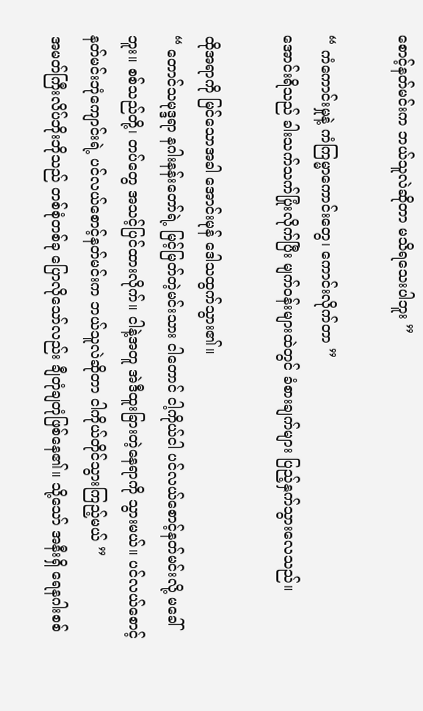စောင့်နတ်မင်းက ဘယ်သူလဲဆိုတာ မသိရသေးပါဘူး ”

“ ကံကောင်းမှုနဲ့ ကံကြမ္မာကောင်းတွေ၊ ကောင်းလိုက်တာ ”
အောင်းရိသည် ခါးသက်သက်ပြုံးလိုက်ပြီး မျက်ဝန်းများထဲတွင် ခံစားချက်များ ပြည့်နှက်သွားလေသည်။

ထိုအရာကို မြင်သောအခါ အောင်းမုန် ဒေါသထွက်သွား၏။
“ တောင်သမုဒ္ဒရာ နဂါးနန်းတော်ရဲ့ မြင့်မြတ်တဲ့မင်းသား ငါတောင် ငါ့ကိုယ်ငါ ပင်လယ်စောင့်နတ်မင်းလို့ မခေါ်ဘူး။ စစ်သည်တို့၊ တပ်တွေ အသင့်ပြင်ထားလိုက်။ ငါနဲ့အတူ အဲဒီထူးခြားတဲ့နေရာကို သွားမယ်။ ပင်လယ်စောင့်နတ်မင်းဘုံကျောင်းရဲ့ ပင်လယ်စောင့်နတ်မင်းက ဘယ်သူလဲဆိုတာ ငါကိုယ်တိုင်သွားကြည့်မယ် ”
အမတ်ကြီးလိပ်ဘိုးဘိုသည် တစ်စုံတစ်ခု ပြောလိုသော်လည်း ချီတုံချတုံဖြစ်နေ၏။ သို့သော် အနီးရှိ ရေနဂါးစစ်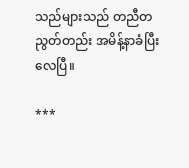သည်များသည် တညီတညွတ်တည်း အမိန့်နာခံပြီးလေပြီ။

***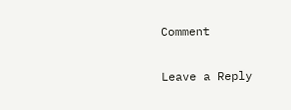Comment

Leave a Reply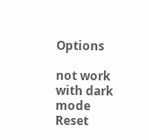Options

not work with dark mode
Reset